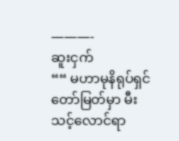———-
ဆူးငှက်
““ မဟာမုနိရုပ်ရှင်တော်မြတ်မှာ မီးသင့်လောင်ရာ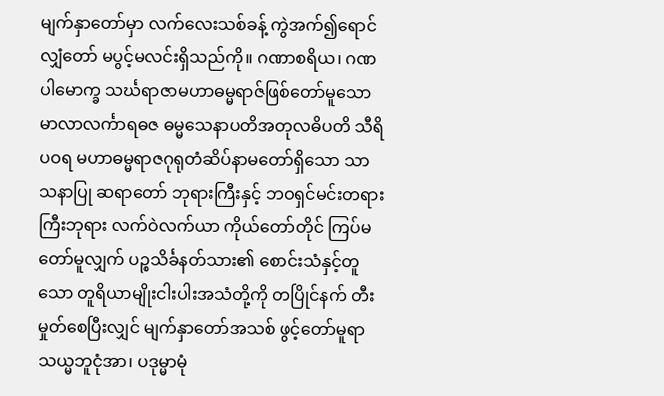မျက်နှာတော်မှာ လက်လေးသစ်ခန့် ကွဲအက်၍ရောင်လျှံတော် မပွင့်မလင်းရှိသည်ကို။ ဂဏာစရိယ၊ ဂဏပါမောက္ခ သင်္ဃရာဇာမဟာဓမ္မရာဇ်ဖြစ်တော်မူသော မာလာလင်္ကာရဓဇ ဓမ္မသေနာပတိအတုလဓိပတိ သီရိပဝရ မဟာဓမ္မရာဇဂုရုတံဆိပ်နာမတော်ရှိသော သာသနာပြု ဆရာတော် ဘုရားကြီးနှင့် ဘဝရှင်မင်းတရားကြီးဘုရား လက်ဝဲလက်ယာ ကိုယ်တော်တိုင် ကြပ်မတော်မူလျှက် ပဉ္စသိင်္ခနတ်သား၏ စောင်းသံနှင့်တူသော တူရိယာမျိုးငါးပါးအသံတို့ကို တပြိုင်နက် တီးမှုတ်စေပြီးလျှင် မျက်နှာတော်အသစ် ဖွင့်တော်မူရာ သယ္မဘူငုံအာ၊ ပဒုမ္မာမုံ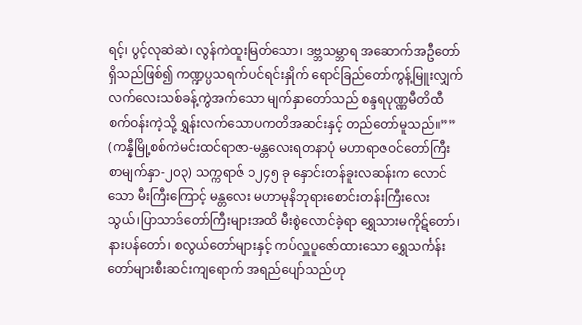ရင့်၊ ပွင့်လုဆဲဆဲ၊ လွန်ကဲထူးမြတ်သော၊ ဒဗ္ဘသမ္ဘာရ အဆောက်အဦတော်ရှိသည်ဖြစ်၍ ကဏ္ဍပ္ပသရက်ပင်ရင်းနှိုက် ရောင်ခြည်တော်ကွန့်မြူးလျှက် လက်လေးသစ်ခန့်ကွဲအက်သော မျက်နှာတော်သည် စန္ဒရပုဏ္ဏမီတိထီ စက်ဝန်းကဲ့သို့ ရွှန်းလက်သောပကတိအဆင်းနှင့် တည်တော်မူသည်။””
(ကန္နီမြို့စစ်ကဲမင်းထင်ရာဇာ-မန္တလေးရတနာပုံ မဟာရာဇဝင်တော်ကြီး စာမျက်နှာ-၂၀၃) သက္ကရာဇ် ၁၂၄၅ ခု နှောင်းတန်ခူးလဆန်းက လောင်သော မီးကြီးကြောင့် မန္တလေး မဟာမုနိဘုရားစောင်းတန်းကြီးလေးသွယ်၊ပြာသာဒ်တော်ကြီးများအထိ မီးစွဲလောင်ခဲ့ရာ ရွှေသားမကိုဋ်တော်၊ နားပန်တော်၊ စလွယ်တော်များနှင့် ကပ်လှူပူဇော်ထားသော ရွှေသင်္ကန်းတော်များစီးဆင်းကျရောက် အရည်ပျော်သည်ဟု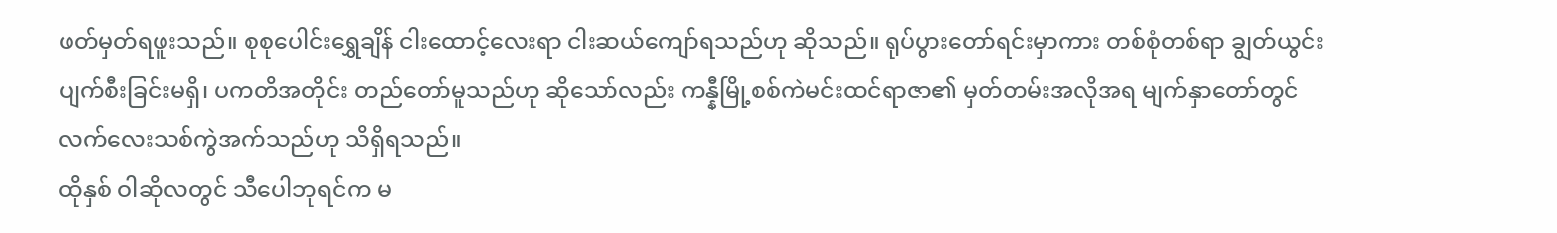ဖတ်မှတ်ရဖူးသည်။ စုစုပေါင်းရွှေချိန် ငါးထောင့်လေးရာ ငါးဆယ်ကျော်ရသည်ဟု ဆိုသည်။ ရုပ်ပွားတော်ရင်းမှာကား တစ်စုံတစ်ရာ ချွတ်ယွင်းပျက်စီးခြင်းမရှိ၊ ပကတိအတိုင်း တည်တော်မူသည်ဟု ဆိုသော်လည်း ကန္နီမြို့စစ်ကဲမင်းထင်ရာဇာ၏ မှတ်တမ်းအလိုအရ မျက်နှာတော်တွင် လက်လေးသစ်ကွဲအက်သည်ဟု သိရှိရသည်။
ထိုနှစ် ဝါဆိုလတွင် သီပေါဘုရင်က မ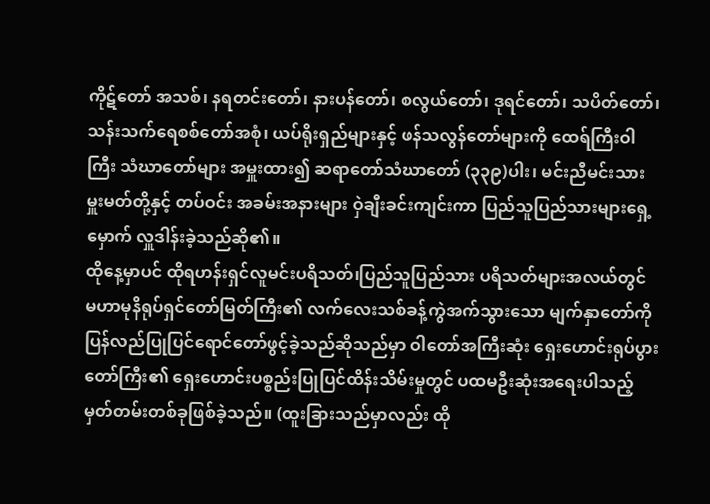ကိုဋ်တော် အသစ်၊ နရတင်းတော်၊ နားပန်တော်၊ စလွယ်တော်၊ ဒုရင်တော်၊ သပိတ်တော်၊ သန်းသက်ရေစစ်တော်အစုံ၊ ယပ်ရိုးရှည်များနှင့် ဖန်သလွန်တော်များကို ထေရ်ကြီးဝါကြီး သံဃာတော်များ အမှူးထား၍ ဆရာတော်သံဃာတော် (၃၃၉)ပါး၊ မင်းညီမင်းသားမှူးမတ်တို့နှင့် တပ်ဝင်း အခမ်းအနားများ ဝှဲချီးခင်းကျင်းကာ ပြည်သူပြည်သားများရှေ့မှောက် လှူဒါန်းခဲ့သည်ဆို၏။
ထိုနေ့မှာပင် ထိုရဟန်းရှင်လူမင်းပရိသတ်၊ပြည်သူပြည်သား ပရိသတ်များအလယ်တွင် မဟာမုနိရုပ်ရှင်တော်မြတ်ကြီး၏ လက်လေးသစ်ခန့်ကွဲအက်သွားသော မျက်နှာတော်ကို ပြန်လည်ပြုပြင်ရောင်တော်ဖွင့်ခဲ့သည်ဆိုသည်မှာ ဝါတော်အကြီးဆုံး ရှေးဟောင်းရုပ်ပွားတော်ကြီး၏ ရှေးဟောင်းပစ္စည်းပြုပြင်ထိန်းသိမ်းမှုတွင် ပထမဦးဆုံးအရေးပါသည့် မှတ်တမ်းတစ်ခုဖြစ်ခဲ့သည်။ (ထူးခြားသည်မှာလည်း ထို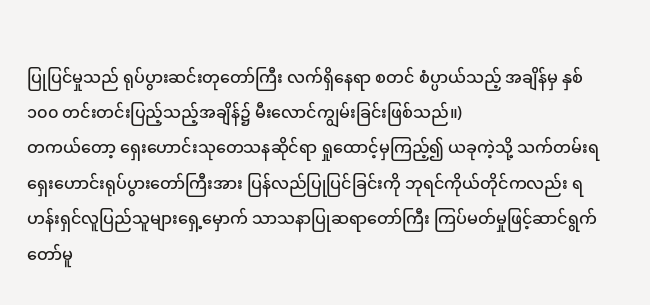ပြုပြင်မှုသည် ရုပ်ပွားဆင်းတုတော်ကြီး လက်ရှိနေရာ စတင် စံပ္ပာယ်သည့် အချိန်မှ နှစ် ၁၀၀ တင်းတင်းပြည့်သည့်အချိန်၌ မီးလောင်ကျွမ်းခြင်းဖြစ်သည်။)
တကယ်တော့ ရှေးဟောင်းသုတေသနဆိုင်ရာ ရှုထောင့်မှကြည့်၍ ယခုကဲ့သို့ သက်တမ်းရရှေးဟောင်းရုပ်ပွားတော်ကြီးအား ပြန်လည်ပြုပြင်ခြင်းကို ဘုရင်ကိုယ်တိုင်ကလည်း ရဟန်းရှင်လူပြည်သူများရှေ့မှောက် သာသနာပြုဆရာတော်ကြီး ကြပ်မတ်မှုဖြင့်ဆာင်ရွက်တော်မူ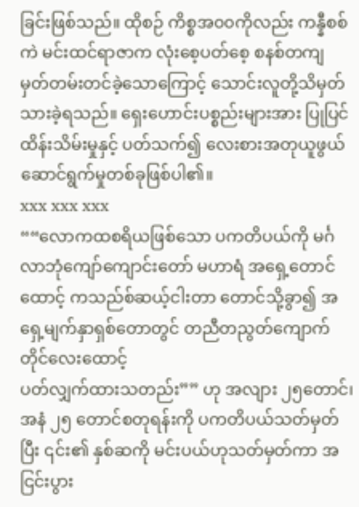ခြင်းဖြစ်သည်။ ထိုစဉ် ကိစ္စအ၀၀ကိုလည်း ကန္နီစစ်ကဲ မင်းထင်ရာဇာက လုံးစေ့ပတ်စေ့ စနစ်တကျ မှတ်တမ်းတင်ခဲ့သောကြောင့် သောင်းလူတို့သိမှတ်သားခဲ့ရသည်။ ရှေးဟောင်းပစ္စည်းများအား ပြုပြင်ထိန်းသိမ်းမှုနှင့် ပတ်သက်၍ လေးစားအတုယူဖွယ် ဆောင်ရွက်မှုတစ်ခုဖြစ်ပါ၏။
xxx xxx xxx
““လောကထစရိယဖြစ်သော ပကတိပယ်ကို မင်္ဂလာဘုံကျော်ကျောင်းတော် မဟာရံ အရှေ့တောင်ထောင့် ကသည်စ်ဆယ့်ငါးတာ တောင်သို့ခွာ၍ အရှေ့မျက်နှာရှစ်တောတွင် တညီတညွတ်ကျောက်တိုင်လေးထောင့်
ပတ်လျှက်ထားသတည်း”” ဟု အလျား ၂၅တောင်၊ အနံ ၂၅ တောင်စတုရန်းကို ပကတိပယ်သတ်မှတ်ပြီး ၎င်း၏ နှစ်ဆကို မင်းပယ်ဟုသတ်မှတ်ကာ အငြင်းပွား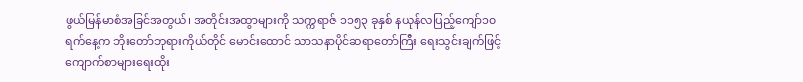ဖွယ်မြန်မာစံအခြင်အတွယ်၊ အတိုင်းအထွာများကို သက္ကရာဇ် ၁၁၅၃ ခုနှစ် နယုန်လပြည့်ကျော်၁၀ရက်နေ့က ဘိုးတော်ဘုရားကိုယ်တိုင် မောင်းထောင် သာသနာပိုင်ဆရာတော်ကြီး ရေးသွင်းချက်ဖြင့် ကျောက်စာများရေးထိုး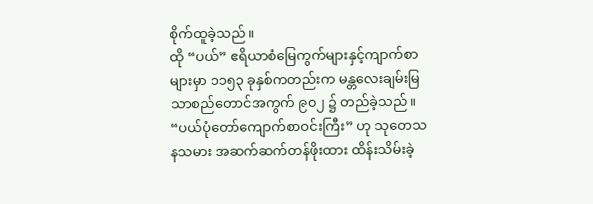စိုက်ထူခဲ့သည်။
ထို “ပယ်” ဧရိယာစံမြေကွက်များနှင့်ကျာက်စာများမှာ ၁၁၅၃ ခုနှစ်ကတည်းက မန္တလေးချမ်းမြသာစည်တောင်အကွက် ၉၀၂ ၌ တည်ခဲ့သည်။ “ပယ်ပုံတော်ကျောက်စာဝင်းကြီး” ဟု သုတေသနသမား အဆက်ဆက်တန်ဖိုးထား ထိန်းသိမ်းခဲ့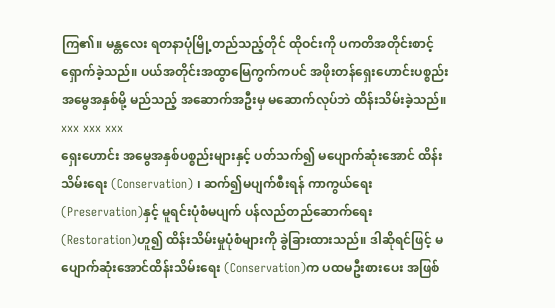ကြ၏။ မန္တလေး ရတနာပုံမြို့တည်သည့်တိုင် ထိုဝင်းကို ပကတိအတိုင်းစာင့်ရှောက်ခဲ့သည်။ ပယ်အတိုင်းအထွာမြေကွက်ကပင် အဖိုးတန်ရှေးဟောင်းပစ္စည်းအမွေအနှစ်မို့ မည်သည့် အဆောက်အဦးမှ မဆောက်လုပ်ဘဲ ထိန်းသိမ်းခဲ့သည်။
xxx xxx xxx
ရှေးဟောင်း အမွေအနှစ်ပစ္စည်းများနှင့် ပတ်သက်၍ မပျောက်ဆုံးအောင် ထိန်းသိမ်းရေး (Conservation) ၊ ဆက်၍မပျက်စီးရန် ကာကွယ်ရေး (Preservation)နှင့် မူရင်းပုံစံမပျက် ပန်လည်တည်ဆောက်ရေး (Restoration)ဟူ၍ ထိန်းသိမ်းမှုပုံစံများကို ခွဲခြားထားသည်။ ဒါဆိုရင်ဖြင့် မပျောက်ဆုံးအောင်ထိန်းသိမ်းရေး (Conservation)က ပထမဦးစားပေး အဖြစ်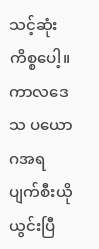သင့်ဆုံးကိစ္စပေါ့။ ကာလဒေသ ပယောဂအရ ပျက်စီးယိုယွင်းပြီ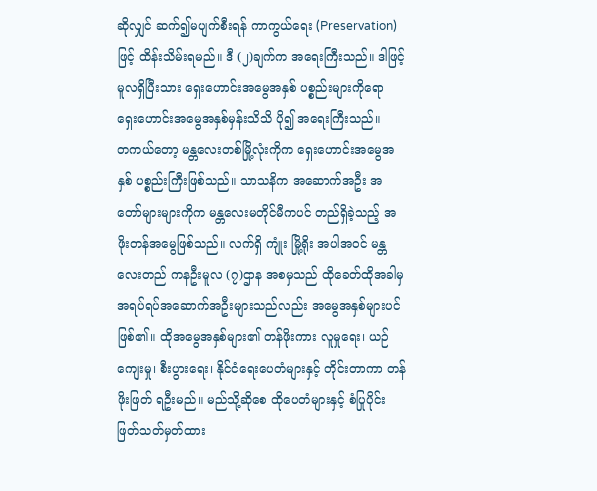ဆိုလျှင် ဆက်၍မပျက်စီးရန် ကာကွယ်ရေး (Preservation)ဖြင့် ထိန်းသိမ်းရမည်။ ဒီ (၂)ချက်က အရေးကြီးသည်။ ဒါဖြင့် မူလရှိပြီးသား ရှေးဟောင်းအမွေအနှစ် ပစ္စည်းများကိုရော ရှေးဟောင်းအမွေအနှစ်မှန်းသိသိ ပို၍ အရေးကြီးသည်။
တကယ်တော့ မန္တလေးတစ်မြို့လုံးကိုက ရှေးဟောင်းအမွေအနှစ် ပစ္စည်းကြီးဖြစ်သည်။ သာသနိက အဆောက်အဦး အတော်များများကိုက မန္တလေးမတိုင်မီကပင် တည်ရှိခဲ့သည့် အဖိုးတန်အမွေဖြစ်သည်။ လက်ရှိ ကျုံး မြို့ရိုး အပါအဝင် မန္တလေးတည် ကနဦးမူလ (၇)ဌာန အစမှသည် ထိုခေတ်ထိုအခါမှအရပ်ရပ်အဆောက်အဦးများသည်လည်း အမွေအနှစ်များပင်ဖြစ်၏။ ထိုအမွေအနှစ်များ၏ တန်ဖိုးကား လူမှုရေး၊ ယဉ်ကျေးမှု၊ စီးပွားရေး၊ နိုင်ငံရေးပေတံများနှင့် တိုင်းတာကာ တန်ဖိုးဖြတ် ရဦးမည်။ မည်သို့ဆိုစေ ထိုပေတံများနှင့် စံပြုပိုင်းဖြတ်သတ်မှတ်ထား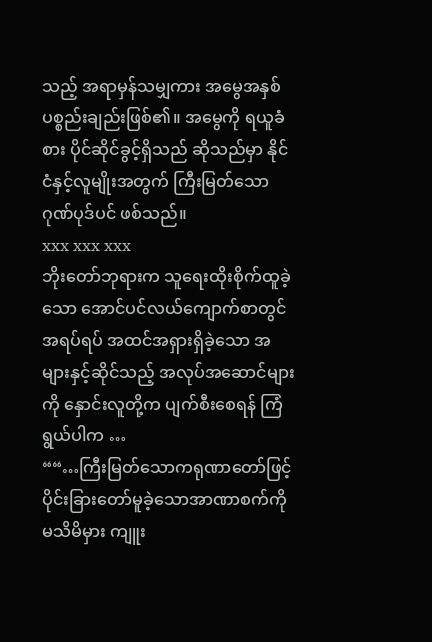သည့် အရာမှန်သမျှကား အမွေအနှစ် ပစ္စည်းချည်းဖြစ်၏။ အမွေကို ရယူခံစား ပိုင်ဆိုင်ခွင့်ရှိသည် ဆိုသည်မှာ နိုင်ငံနှင့်လူမျိုးအတွက် ကြီးမြတ်သော ဂုဏ်ပုဒ်ပင် ဖစ်သည်။
xxx xxx xxx
ဘိုးတော်ဘုရားက သူရေးထိုးစိုက်ထူခဲ့သော အောင်ပင်လယ်ကျောက်စာတွင် အရပ်ရပ် အထင်အရှားရှိခဲ့သော အများနှင့်ဆိုင်သည့် အလုပ်အဆောင်များကို နှောင်းလူတို့က ပျက်စီးစေရန် ကြံရွယ်ပါက …
““…ကြီးမြတ်သောကရုဏာတော်ဖြင့် ပိုင်းခြားတော်မူခဲ့သောအာဏာစက်ကို မသိမိမှား ကျူး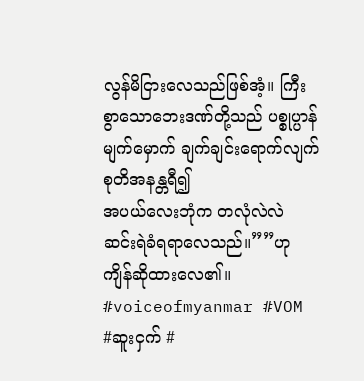လွန်မိငြားလေသည်ဖြစ်အံ့။ ကြီးစွာသောဘေးဒဏ်တို့သည် ပစ္စုပ္ပာန် မျက်မှောက် ချက်ချင်းရောက်လျက် စုတိအနန္တရီ၍
အပယ်လေးဘုံက တလုံလဲလဲ ဆင်းရဲခံရရာလေသည်။””ဟု ကျိန်ဆိုထားလေ၏။
#voiceofmyanmar #VOM #ဆူးငှက် #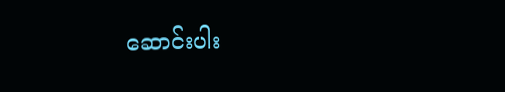ဆောင်းပါး